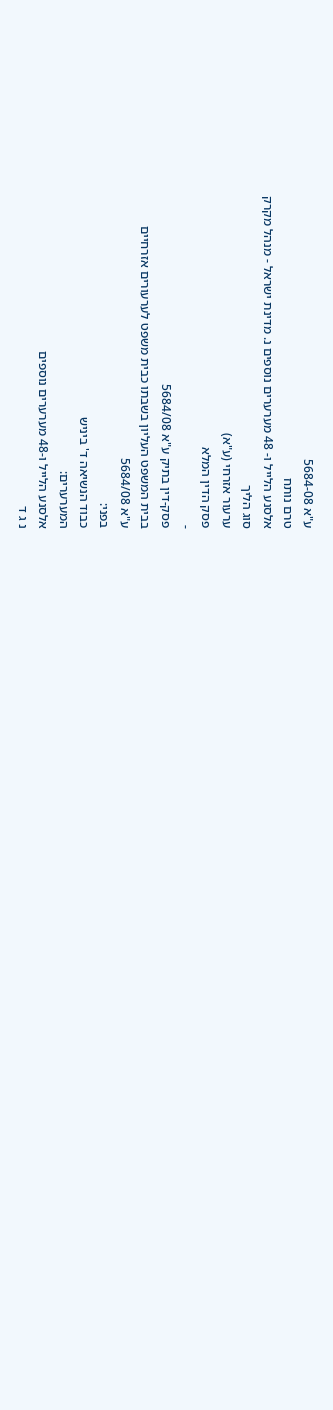ע"א 5684-08
טרם נותח
אלסנע הלייל ו- 48 מערערים נוספים נ. מדינת ישראל - מנהל מקרק
סוג הליך
ערעור אזרחי (ע"א)
פסק הדין המלא
-
פסק-דין בתיק ע"א 5684/08
בבית המשפט העליון בשבתו כבית משפט לערעורים אזרחיים
ע"א 5684/08
בפני:
כבוד הנשיאה ד' ביניש
המערערים:
אלסנע הלייל ו-48 מערערים נוספים
נ ג ד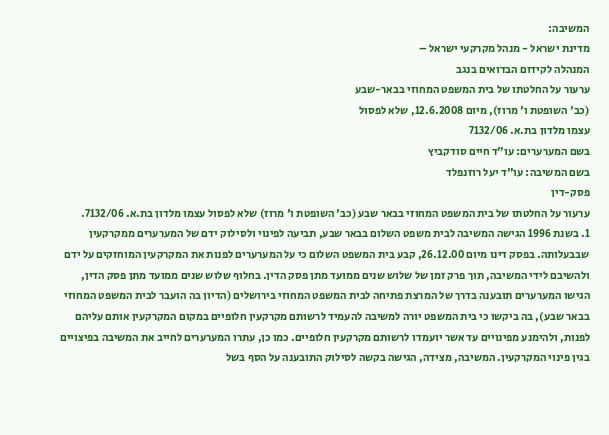המשיבה:
מדינת ישראל - מנהל מקרקעי ישראל –
המנהלה לקידום הבדואים בנגב
ערעור על החלטתו של בית המשפט המחוזי בבאר-שבע
(כב' השופטת ו' מרוז), מיום 12.6.2008, שלא לפסול
עצמו מלדון בת.א. 7132/06
בשם המערערים: עו"ד חיים סודקביץ
בשם המשיבה: עו"ד יעל רוזנפלד
פסק-דין
ערעור על החלטתו של בית המשפט המחוזי בבאר שבע (כב' השופטת ו' מרוז) שלא לפסול עצמו מלדון בת.א. 7132/06.
1. בשנת 1996 הגישה המשיבה לבית משפט השלום בבאר שבע, תביעה לפינוי ולסילוק ידם של המערערים ממקרקעין שבבעלותה. בפסק דינו מיום 26.12.00, קבע בית המשפט השלום כי על המערערים לפנות את המקרקעין המוחזקים על ידם ולהשיבם לידי המשיבה, תוך פרק זמן של שלוש שנים ממועד מתן פסק הדין. בחלוף שלוש שנים ממועד מתן פסק הדין, הגישו המערערים תובענה בדרך של המרצת פתיחה לבית המשפט המחוזי בירושלים (הדיון בה הועבר לבית המשפט המחוזי בבאר שבע), בה ביקשו כי בית המשפט יורה למשיבה להעמיד לרשותם מקרקעין חלופיים במקום המקרקעין אותם עליהם לפנות, ולהימנע מפינויים עד אשר יועמדו לרשותם מקרקעין חלופיים. כמו כן, עתרו המערערים לחייב את המשיבה בפיצויים בגין פינוי המקרקעין. המשיבה, מצידה, הגישה בקשה לסילוק התובענה על הסף בשל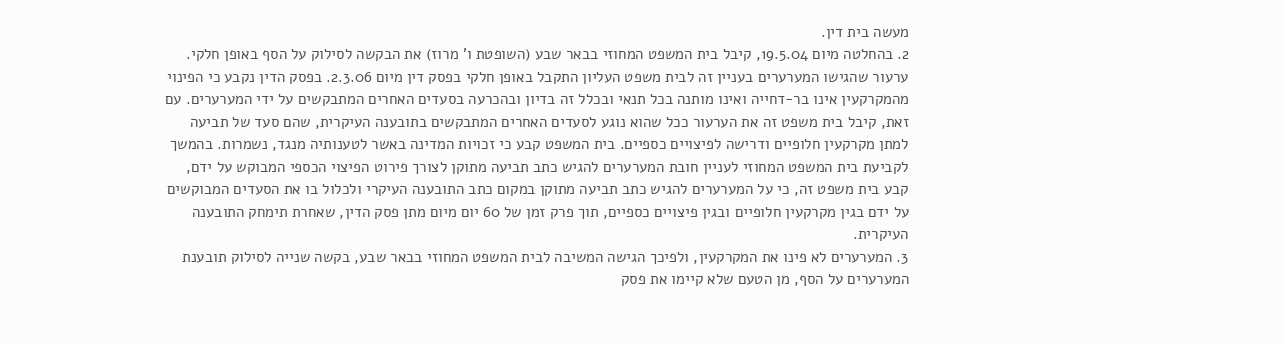מעשה בית דין.
2. בהחלטה מיום 19.5.04, קיבל בית המשפט המחוזי בבאר שבע (השופטת ו' מרוז) את הבקשה לסילוק על הסף באופן חלקי. ערעור שהגישו המערערים בעניין זה לבית משפט העליון התקבל באופן חלקי בפסק דין מיום 2.3.06. בפסק הדין נקבע כי הפינוי מהמקרקעין אינו בר-דחייה ואינו מותנה בכל תנאי ובכלל זה בדיון ובהכרעה בסעדים האחרים המתבקשים על ידי המערערים. עם זאת, קיבל בית משפט זה את הערעור ככל שהוא נוגע לסעדים האחרים המתבקשים בתובענה העיקרית, שהם סעד של תביעה למתן מקרקעין חלופיים ודרישה לפיצויים כספיים. בית המשפט קבע כי זכויות המדינה באשר לטענותיה מנגד, נשמרות. בהמשך לקביעת בית המשפט המחוזי לעניין חובת המערערים להגיש כתב תביעה מתוקן לצורך פירוט הפיצוי הכספי המבוקש על ידם, קבע בית משפט זה, כי על המערערים להגיש כתב תביעה מתוקן במקום כתב התובענה העיקרי ולכלול בו את הסעדים המבוקשים על ידם בגין מקרקעין חלופיים ובגין פיצויים כספיים, תוך פרק זמן של 60 יום מיום מתן פסק הדין, שאחרת תימחק התובענה העיקרית.
3. המערערים לא פינו את המקרקעין, ולפיכך הגישה המשיבה לבית המשפט המחוזי בבאר שבע, בקשה שנייה לסילוק תובענת המערערים על הסף, מן הטעם שלא קיימו את פסק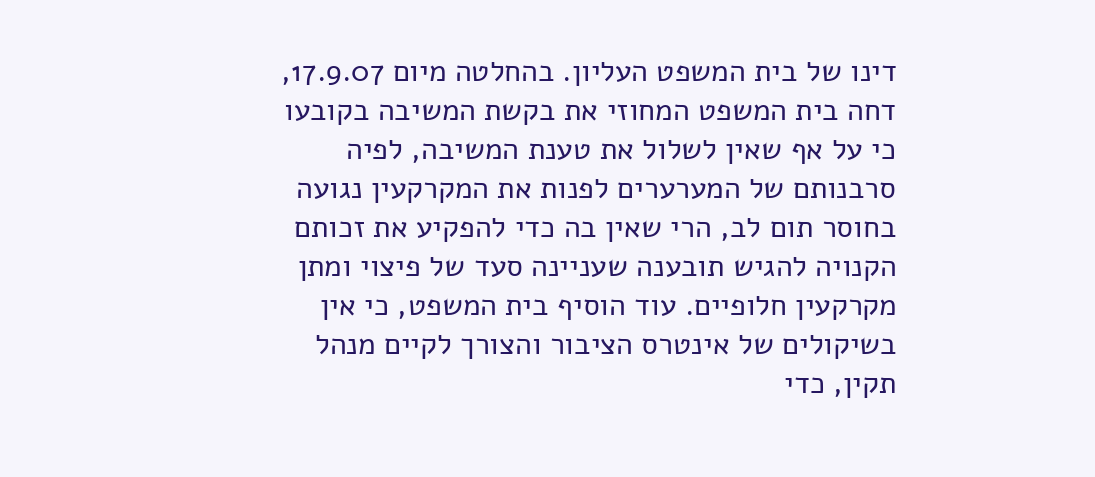דינו של בית המשפט העליון. בהחלטה מיום 17.9.07, דחה בית המשפט המחוזי את בקשת המשיבה בקובעו כי על אף שאין לשלול את טענת המשיבה, לפיה סרבנותם של המערערים לפנות את המקרקעין נגועה בחוסר תום לב, הרי שאין בה כדי להפקיע את זכותם הקנויה להגיש תובענה שעניינה סעד של פיצוי ומתן מקרקעין חלופיים. עוד הוסיף בית המשפט, כי אין בשיקולים של אינטרס הציבור והצורך לקיים מנהל תקין, כדי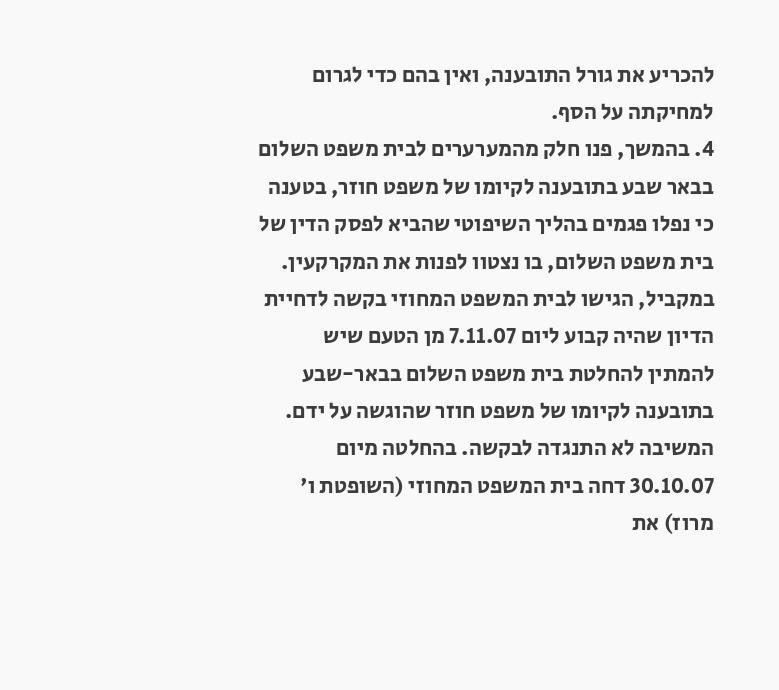להכריע את גורל התובענה, ואין בהם כדי לגרום למחיקתה על הסף.
4. בהמשך, פנו חלק מהמערערים לבית משפט השלום בבאר שבע בתובענה לקיומו של משפט חוזר, בטענה כי נפלו פגמים בהליך השיפוטי שהביא לפסק הדין של בית משפט השלום, בו נצטוו לפנות את המקרקעין. במקביל, הגישו לבית המשפט המחוזי בקשה לדחיית הדיון שהיה קבוע ליום 7.11.07 מן הטעם שיש להמתין להחלטת בית משפט השלום בבאר-שבע בתובענה לקיומו של משפט חוזר שהוגשה על ידם. המשיבה לא התנגדה לבקשה. בהחלטה מיום 30.10.07 דחה בית המשפט המחוזי (השופטת ו' מרוז) את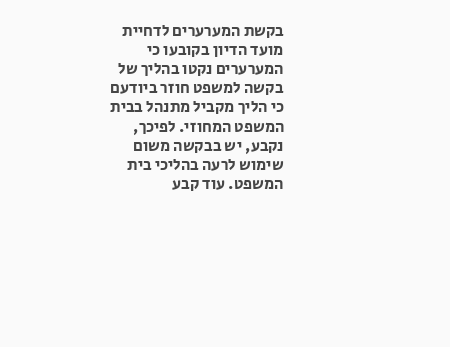בקשת המערערים לדחיית מועד הדיון בקובעו כי המערערים נקטו בהליך של בקשה למשפט חוזר ביודעם כי הליך מקביל מתנהל בבית המשפט המחוזי. לפיכך, נקבע, יש בבקשה משום שימוש לרעה בהליכי בית המשפט. עוד קבע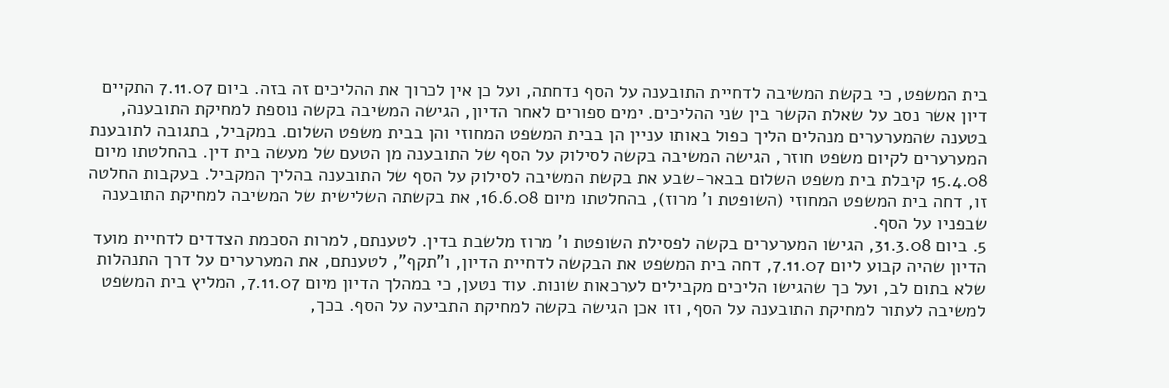בית המשפט, כי בקשת המשיבה לדחיית התובענה על הסף נדחתה, ועל כן אין לכרוך את ההליכים זה בזה. ביום 7.11.07 התקיים דיון אשר נסב על שאלת הקשר בין שני ההליכים. ימים ספורים לאחר הדיון, הגישה המשיבה בקשה נוספת למחיקת התובענה, בטענה שהמערערים מנהלים הליך כפול באותו עניין הן בבית המשפט המחוזי והן בבית משפט השלום. במקביל, בתגובה לתובענת המערערים לקיום משפט חוזר, הגישה המשיבה בקשה לסילוק על הסף של התובענה מן הטעם של מעשה בית דין. בהחלטתו מיום 15.4.08 קיבלת בית משפט השלום בבאר-שבע את בקשת המשיבה לסילוק על הסף של התובענה בהליך המקביל. בעקבות החלטה זו, דחה בית המשפט המחוזי (השופטת ו' מרוז), בהחלטתו מיום 16.6.08, את בקשתה השלישית של המשיבה למחיקת התובענה שבפניו על הסף.
5. ביום 31.3.08, הגישו המערערים בקשה לפסילת השופטת ו' מרוז מלשבת בדין. לטענתם, למרות הסכמת הצדדים לדחיית מועד הדיון שהיה קבוע ליום 7.11.07, דחה בית המשפט את הבקשה לדחיית הדיון, ו"תקף", לטענתם, את המערערים על דרך התנהלות שלא בתום לב, ועל כך שהגישו הליכים מקבילים לערכאות שונות. עוד נטען, כי במהלך הדיון מיום 7.11.07, המליץ בית המשפט למשיבה לעתור למחיקת התובענה על הסף, וזו אכן הגישה בקשה למחיקת התביעה על הסף. בכך,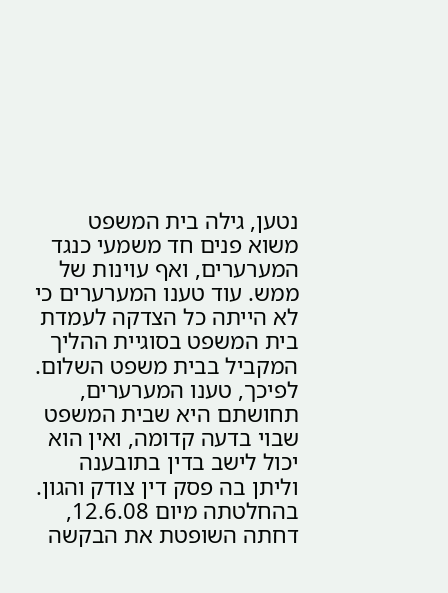נטען, גילה בית המשפט משוא פנים חד משמעי כנגד המערערים, ואף עוינות של ממש. עוד טענו המערערים כי לא הייתה כל הצדקה לעמדת בית המשפט בסוגיית ההליך המקביל בבית משפט השלום. לפיכך, טענו המערערים, תחושתם היא שבית המשפט שבוי בדעה קדומה, ואין הוא יכול לישב בדין בתובענה וליתן בה פסק דין צודק והגון. בהחלטתה מיום 12.6.08, דחתה השופטת את הבקשה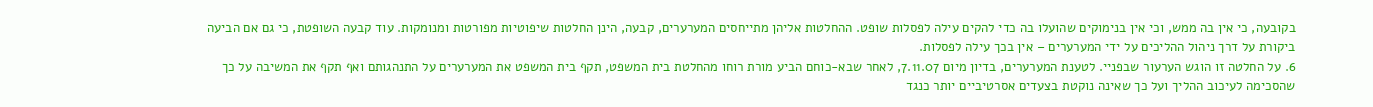בקובעה, כי אין בה ממש, וכי אין בנימוקים שהועלו בה כדי להקים עילה לפסלות שופט. ההחלטות אליהן מתייחסים המערערים, קבעה, הינן החלטות שיפוטיות מפורטות ומנומקות. עוד קבעה השופטת, כי גם אם הביעה ביקורת על דרך ניהול ההליכים על ידי המערערים – אין בכך עילה לפסלות.
6. על החלטה זו הוגש הערעור שבפניי. לטענת המערערים, בדיון מיום 7.11.07, לאחר שבא-כוחם הביע מורת רוחו מהחלטת בית המשפט, תקף בית המשפט את המערערים על התנהגותם ואף תקף את המשיבה על כך שהסכימה לעיכוב ההליך ועל כך שאינה נוקטת בצעדים אסרטיביים יותר כנגד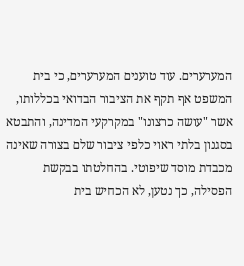המערערים. עוד טוענים המערערים, כי בית המשפט אף תקף את הציבור הבדואי בכללותו, אשר "עושה כרצונו" במקרקעי המדינה, והתבטא בסגנון בלתי ראוי כלפי ציבור שלם בצורה שאינה מכבדת מוסד שיפוטי. בהחלטתו בבקשת הפסילה, כך נטען, לא הכחיש בית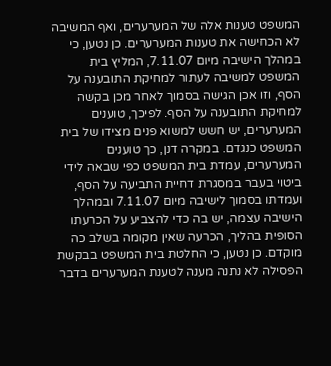המשפט טענות אלה של המערערים, ואף המשיבה לא הכחישה את טענות המערערים. כן נטען, כי במהלך הישיבה מיום 7.11.07, המליץ בית המשפט למשיבה לעתור למחיקת התובענה על הסף, וזו אכן הגישה בסמוך לאחר מכן בקשה למחיקת התובענה על הסף. לפיכך, טוענים המערערים, יש חשש למשוא פנים מצידו של בית המשפט כנגדם. במקרה דנן, כך טוענים המערערים, עמדת בית המשפט כפי שבאה לידי ביטוי בעבר במסגרת דחיית התביעה על הסף, ועמדתו בסמוך לישיבה מיום 7.11.07 ובמהלך הישיבה עצמה, יש בה כדי להצביע על הכרעתו הסופית בהליך, הכרעה שאין מקומה בשלב כה מוקדם. כן נטען, כי החלטת בית המשפט בבקשת הפסילה לא נתנה מענה לטענת המערערים בדבר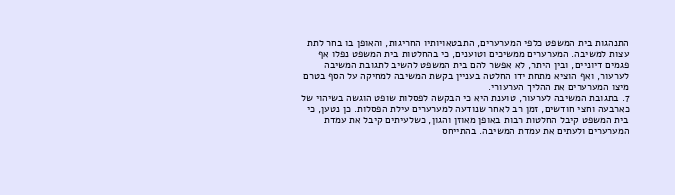התנהגות בית המשפט כלפי המערערים, התבטאויותיו החריגות, והאופן בו בחר לתת עצות למשיבה. המערערים ממשיכים וטוענים, כי בהחלטות בית המשפט נפלו אף פגמים דיוניים, ובין היתר, לא אפשר להם בית המשפט להשיב לתגובת המשיבה לערעור, ואף הוציא מתחת ידו החלטה בעניין בקשת המשיבה למחיקה על הסף בטרם מיצו המערערים את ההליך הערעורי.
7. בתגובת המשיבה לערעור, טוענת היא כי הבקשה לפסלות שופט הוגשה בשיהוי של כארבעה וחצי חודשים, זמן רב לאחר שנודעה למערערים עילת הפסלות. כן נטען, כי בית המשפט קיבל החלטות רבות באופן מאוזן והגון, כשלעיתים קיבל את עמדת המערערים ולעתים את עמדת המשיבה. בהתייחס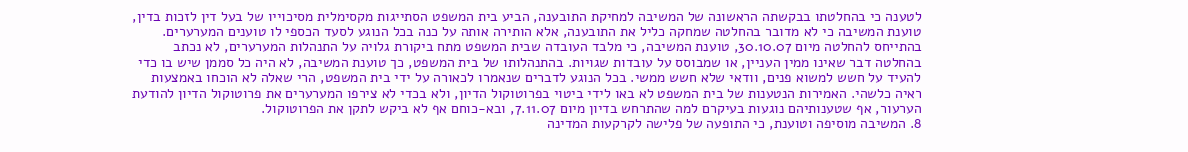לטענה כי בהחלטתו בבקשתה הראשונה של המשיבה למחיקת התובענה, הביע בית המשפט הסתייגות מקסימלית מסיכוייו של בעל דין לזכות בדין, טוענת המשיבה כי לא מדובר בהחלטה שמחקה כליל את התובענה, אלא הותירה אותה על כנה בכל הנוגע לסעד הכספי לו טוענים המערערים. בהתייחס להחלטה מיום 30.10.07, טוענת המשיבה, כי מלבד העובדה שבית המשפט מתח ביקורת גלויה על התנהלות המערערים, לא נכתב בהחלטה דבר שאינו ממין העניין, או שמבוסס על עובדות שגויות. בהתנהלותו של בית המשפט, כך טוענת המשיבה, לא היה כל סממן שיש בו כדי להעיד על חשש למשוא פנים, וודאי שלא חשש ממשי. בכל הנוגע לדברים שנאמרו לכאורה על ידי בית המשפט, הרי שאלה לא הוכחו באמצעות ראיה כלשהי. האמירות הנטענות של בית המשפט לא באו לידי ביטוי בפרוטוקול הדיון, ולא בכדי לא צירפו המערערים את פרוטוקול הדיון להודעת הערעור, אף שטענותיהם נוגעות בעיקרם למה שהתרחש בדיון מיום 7.11.07, ובא-כוחם אף לא ביקש לתקן את הפרוטוקול.
8. המשיבה מוסיפה וטוענת, כי התופעה של פלישה לקרקעות המדינה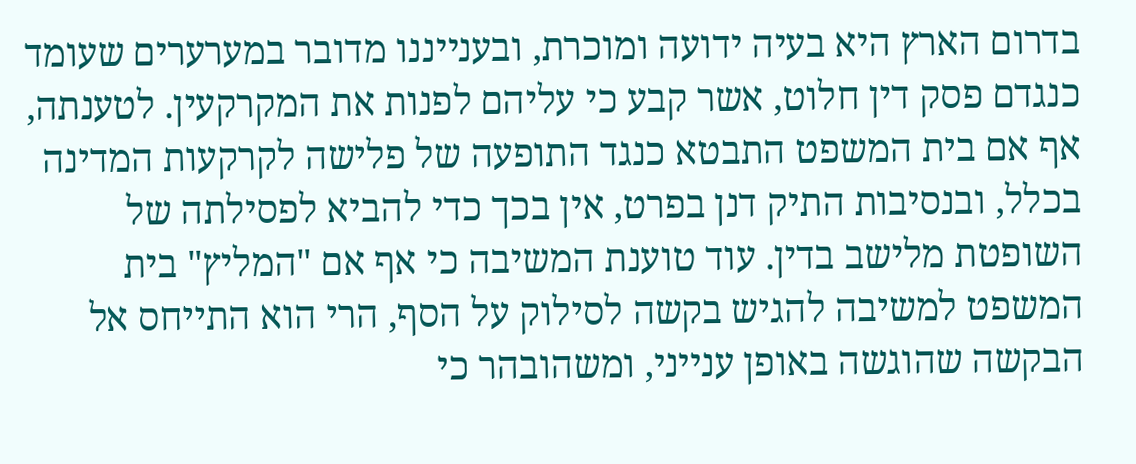בדרום הארץ היא בעיה ידועה ומוכרת, ובענייננו מדובר במערערים שעומד כנגדם פסק דין חלוט, אשר קבע כי עליהם לפנות את המקרקעין. לטענתה, אף אם בית המשפט התבטא כנגד התופעה של פלישה לקרקעות המדינה בכלל, ובנסיבות התיק דנן בפרט, אין בכך כדי להביא לפסילתה של השופטת מלישב בדין. עוד טוענת המשיבה כי אף אם "המליץ" בית המשפט למשיבה להגיש בקשה לסילוק על הסף, הרי הוא התייחס אל הבקשה שהוגשה באופן ענייני, ומשהובהר כי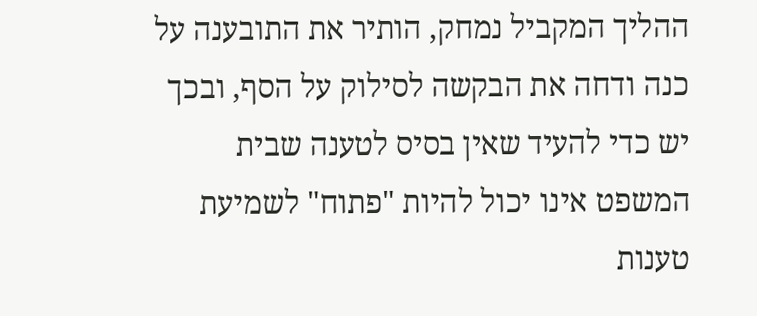ההליך המקביל נמחק, הותיר את התובענה על כנה ודחה את הבקשה לסילוק על הסף, ובכך יש כדי להעיד שאין בסיס לטענה שבית המשפט אינו יכול להיות "פתוח" לשמיעת טענות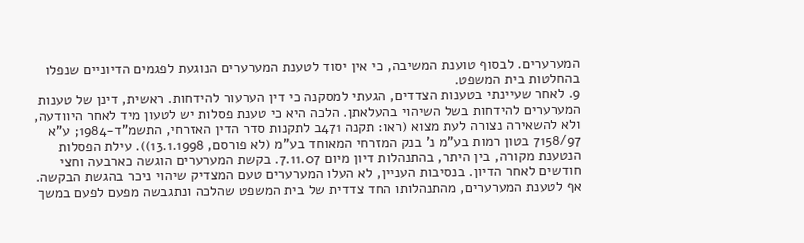המערערים. לבסוף טוענת המשיבה, כי אין יסוד לטענת המערערים הנוגעת לפגמים הדיוניים שנפלו בהחלטות בית המשפט.
9. לאחר שעיינתי בטענות הצדדים, הגעתי למסקנה כי דין הערעור להידחות. ראשית, דינן של טענות המערערים להידחות בשל השיהוי בהעלאתן. הלכה היא כי טענת פסלות יש לטעון מיד לאחר היוודעה, ולא להשאירה נצורה לעת מצוא (ראו: תקנה 471ב לתקנות סדר הדין האזרחי, התשמ"ד-1984; ע"א 7158/97 בטון רמות בע"מ נ' בנק המזרחי המאוחד בע"מ (לא פורסם, 13.1.1998)). עילת הפסלות הנטענת מקורה, בין היתר, בהתנהלות דיון מיום 7.11.07. בקשת המערערים הוגשה כארבעה וחצי חודשים לאחר הדיון. בנסיבות העניין, לא העלו המערערים טעם המצדיק שיהוי ניכר בהגשת הבקשה. אף לטענת המערערים, מהתנהלותו החד צדדית של בית המשפט שהלכה ונתגבשה מפעם לפעם במשך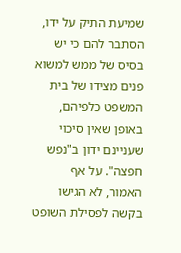שמיעת התיק על ידו, הסתבר להם כי יש בסיס של ממש למשוא פנים מצידו של בית המשפט כלפיהם, באופן שאין סיכוי שעניינם ידון ב"נפש חפצה". על אף האמור, לא הגישו בקשה לפסילת השופט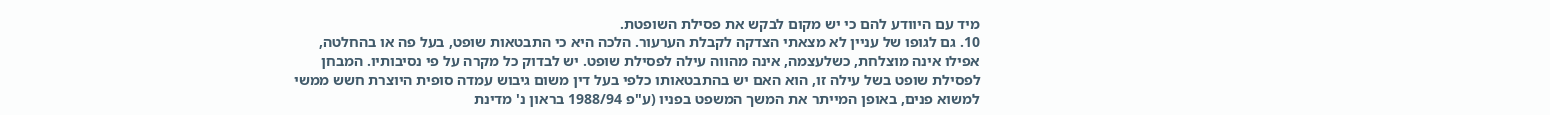מיד עם היוודע להם כי יש מקום לבקש את פסילת השופטת.
10. גם לגופו של עניין לא מצאתי הצדקה לקבלת הערעור. הלכה היא כי התבטאות שופט, בעל פה או בהחלטה, אפילו אינה מוצלחת, כשלעצמה, אינה מהווה עילה לפסילת שופט. יש לבדוק כל מקרה על פי נסיבותיו. המבחן לפסילת שופט בשל עילה זו, הוא האם יש בהתבטאותו כלפי בעל דין משום גיבוש עמדה סופית היוצרת חשש ממשי למשוא פנים, באופן המייתר את המשך המשפט בפניו (ע"פ 1988/94 בראון נ' מדינת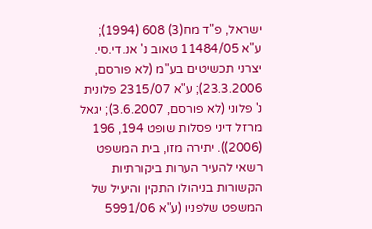ישראל, פ"ד מח(3) 608 (1994); ע"א 11484/05 טאוב נ' אנ.די.סי. יצרני תכשיטים בע"מ (לא פורסם, 23.3.2006); ע"א 2315/07 פלונית נ' פלוני (לא פורסם, 3.6.2007); יגאל מרזל דיני פסלות שופט 194, 196 (2006)). יתירה מזו, בית המשפט רשאי להעיר הערות ביקורתיות הקשורות בניהולו התקין והיעיל של המשפט שלפניו (ע"א 5991/06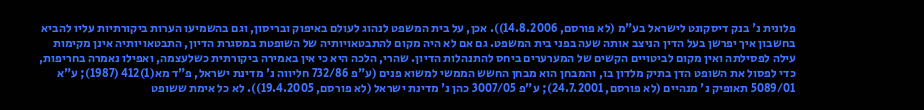פלונית נ' בנק דיסקונט לישראל בע"מ (לא פורסם, 14.8.2006)). אכן, על בית המשפט לנהוג לעולם באיפוק ובריסון, וגם בהשמיעו הערות ביקורתיות עליו להביא בחשבון איך יפרשן בעל הדין הניצב אותה שעה בפני בית המשפט. גם אם לא היה מקום להתבטאויותיה של השופטת במסגרת הדיון, התבטאויותיה אינן מקימות עילה לפסילתה ואין מקום לביטויים הקשים של המערערים ביחס להתנהלות הדיון. שהרי, הלכה היא כי אין באמירה ביקורתית כשלעצמה, ואפילו נאמרה בחריפות, כדי לפסול את השופט הדן בתיק מלדון בו, והמבחן הוא מבחן החשש הממשי למשוא פנים (ע"פ 732/86 חליווה נ' מדינת ישראל, פ"ד מא(1)412 (1987); ע"א 5089/01 תאופיק נ' מנהיים (לא פורסם, 24.7.2001); ע"פ 3007/05 כהן נ' מדינת ישראל (לא פורסם, 19.4.2005)). לא כל אימת ששופט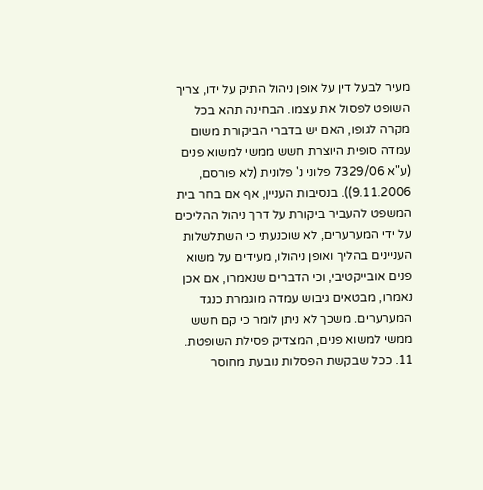מעיר לבעל דין על אופן ניהול התיק על ידו, צריך השופט לפסול את עצמו. הבחינה תהא בכל מקרה לגופו, האם יש בדברי הביקורת משום עמדה סופית היוצרת חשש ממשי למשוא פנים (ע"א 7329/06 פלוני נ' פלונית (לא פורסם, 9.11.2006)). בנסיבות העניין, אף אם בחר בית המשפט להעביר ביקורת על דרך ניהול ההליכים על ידי המערערים, לא שוכנעתי כי השתלשלות העניינים בהליך ואופן ניהולו, מעידים על משוא פנים אובייקטיבי, וכי הדברים שנאמרו, אם אכן נאמרו, מבטאים גיבוש עמדה מוגמרת כנגד המערערים. משכך לא ניתן לומר כי קם חשש ממשי למשוא פנים, המצדיק פסילת השופטת.
11. ככל שבקשת הפסלות נובעת מחוסר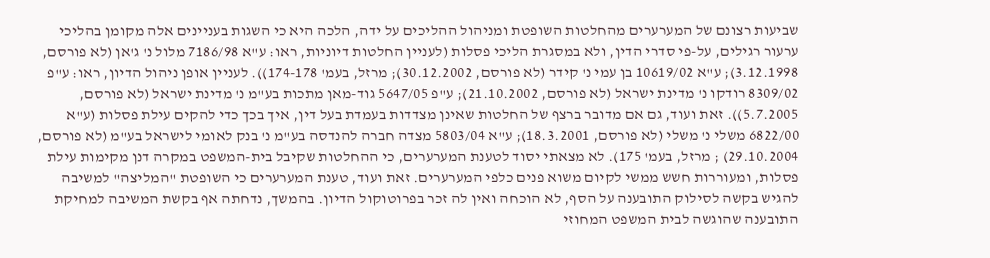שביעות רצונם של המערערים מהחלטות השופטת ומניהול ההליכים על ידה, הלכה היא כי השגות בעניינים אלה מקומן בהליכי ערעור רגילים, על-פי סדרי הדין, ולא במסגרת הליכי פסלות (לעניין החלטות דיוניות, ראו: ע"א 7186/98 מלול נ' ג'אן (לא פורסם, 3.12.1998); ע"א 10619/02 בן עמי נ' קידר (לא פורסם, 30.12.2002); מרזל, בעמ' 174-178)). לעניין אופן ניהול הדיון, ראו: ע"פ 8309/02 רודקו נ' מדינת ישראל (לא פורסם, 21.10.2002); ע"פ 5647/05 גוד-מאן מתכות בע"מ נ' מדינת ישראל (לא פורסם, 5.7.2005)). זאת ועוד, גם אם מדובר ברצף של החלטות שאינן מצדדות בעמדת בעל דין, איך בכך כדי להקים עילת פסלות (ע"א 6822/00 משלי נ' משלי (לא פורסם, 18.3.2001); ע"א 5803/04 מצדה חברה להנדסה בע"מ נ' בנק לאומי לישראל בע"מ (לא פורסם, 29.10.2004) ; מרזל, בעמ' 175). לא מצאתי יסוד לטענת המערערים, כי ההחלטות שקיבל בית-המשפט במקרה דנן מקימות עילת פסלות, ומעוררות חשש ממשי לקיום משוא פנים כלפי המערערים. זאת ועוד, טענת המערערים כי השופטת "המליצה" למשיבה להגיש בקשה לסילוק התובענה על הסף, לא הוכחה ואין לה זכר בפרוטוקול הדיון. בהמשך, נדחתה אף בקשת המשיבה למחיקת התובענה שהוגשה לבית המשפט המחוזי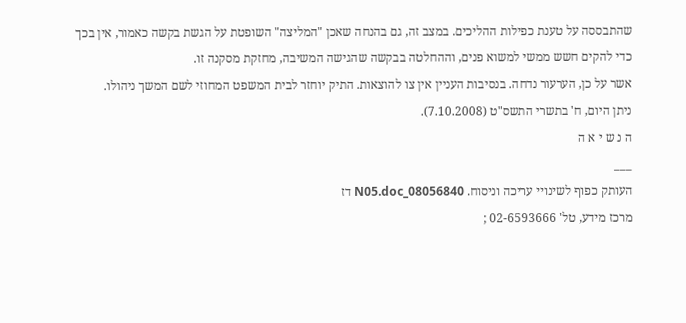שהתבססה על טענת כפילות ההליכים. במצב זה, גם בהנחה שאכן "המליצה" השופטת על הגשת בקשה כאמור, אין בכך כדי להקים חשש ממשי למשוא פנים, וההחלטה בבקשה שהגישה המשיבה, מחזקת מסקנה זו.
אשר על כן, הערעור נדחה. בנסיבות העניין אין צו להוצאות. התיק יוחזר לבית המשפט המחוזי לשם המשך ניהולו.
ניתן היום, ח' בתשרי התשס"ט (7.10.2008).
ה נ ש י א ה
___
העותק כפוף לשינויי עריכה וניסוח. 08056840_N05.doc דז
מרכז מידע, טל' 02-6593666 ;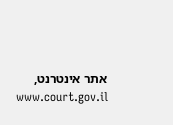אתר אינטרנט, www.court.gov.il